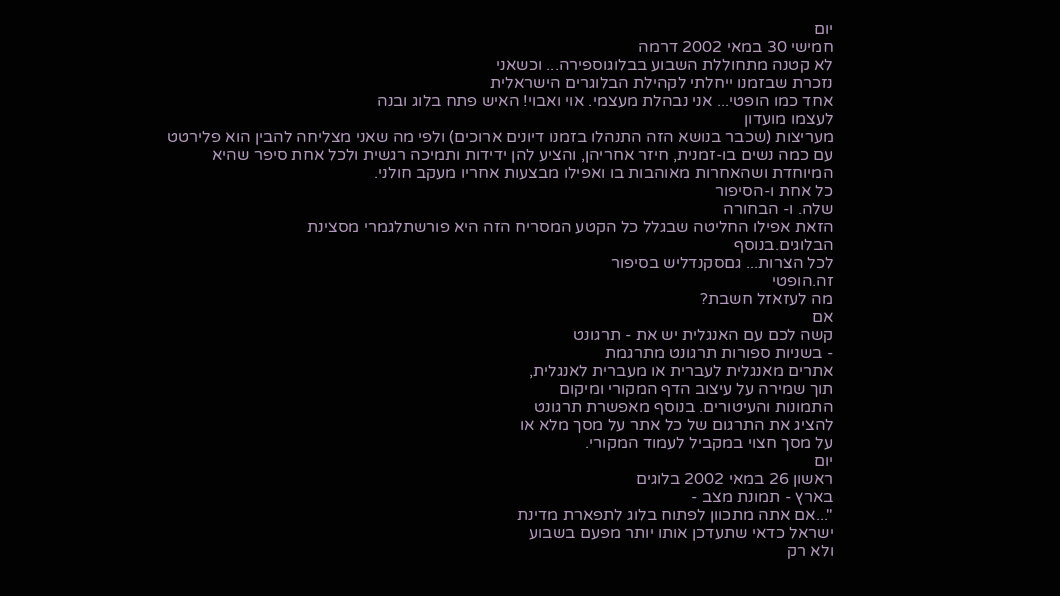יום
חמישי 30 במאי 2002 דרמה
לא קטנה מתחוללת השבוע בבלוגוספירה... וכשאני
נזכרת שבזמנו ייחלתי לקהילת הבלוגרים הישראלית
אחד כמו הופטי... אני נבהלת מעצמי. אוי ואבוי! האיש פתח בלוג ובנה
לעצמו מועדון
מעריצות (שכבר בנושא הזה התנהלו בזמנו דיונים ארוכים) ולפי מה שאני מצליחה להבין הוא פלירטט עם כמה נשים בו-זמנית, חיזר אחריהן, והציע להן ידידות ותמיכה רגשית ולכל אחת סיפר שהיא המיוחדת ושהאחרות מאוהבות בו ואפילו מבצעות אחריו מעקב חולני.
כל אחת ו-הסיפור
שלה. ו- הבחורה
הזאת אפילו החליטה שבגלל כל הקטע המסריח הזה היא פורשתלגמרי מסצינת
הבלוגים.בנוסף
לכל הצרות... גםסקנדליש בסיפור
זה.הופטי
מה לעזאזל חשבת?
אם
קשה לכם עם האנגלית יש את - תרגונט
- בשניות ספורות תרגונט מתרגמת
אתרים מאנגלית לעברית או מעברית לאנגלית,
תוך שמירה על עיצוב הדף המקורי ומיקום
התמונות והעיטורים. בנוסף מאפשרת תרגונט
להציג את התרגום של כל אתר על מסך מלא או
על מסך חצוי במקביל לעמוד המקורי.
יום
ראשון 26 במאי 2002 בלוגים
בארץ - תמונת מצב -
"...אם אתה מתכוון לפתוח בלוג לתפארת מדינת
ישראל כדאי שתעדכן אותו יותר מפעם בשבוע
ולא רק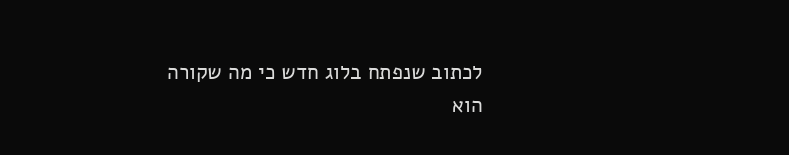לכתוב שנפתח בלוג חדש כי מה שקורה
הוא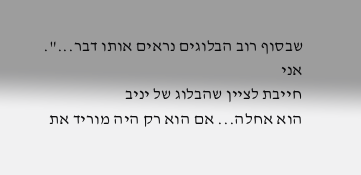שבסוף רוב הבלוגים נראים אותו דבר...".
אני
חייבת לציין שהבלוג של יניב
הוא אחלה... אם הוא רק היה מוריד את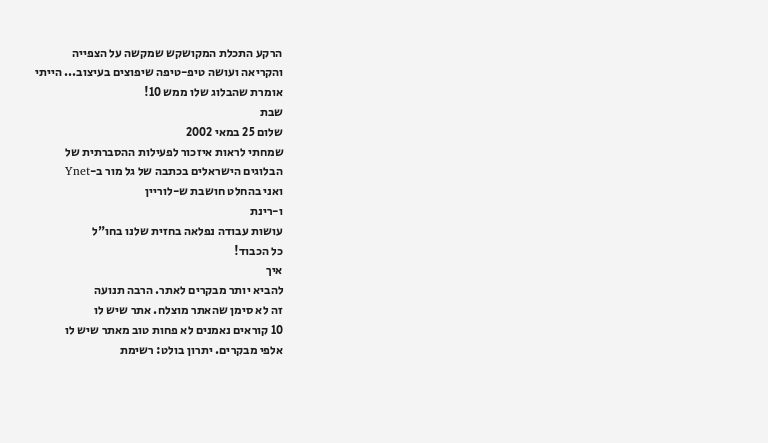הרקע התכלת המקושקש שמקשה על הצפייה
והקריאה ועושה טיפ-טיפה שיפוצים בעיצוב... הייתי
אומרת שהבלוג שלו ממש 10!
שבת
שלום 25 במאי 2002
שמחתי לראות איזכור לפעילות ההסברתית של
הבלוגים הישראלים בכתבה של גל מור ב-Ynet
ואני בהחלט חושבת ש-לוריין
ו-רינת
עושות עבודה נפלאה בחזית שלנו בחו"ל
כל הכבוד!
איך
להביא יותר מבקרים לאתר. הרבה תנועה
זה לא סימן שהאתר מוצלח. אתר שיש לו
10 קוראים נאמנים לא פחות טוב מאתר שיש לו
אלפי מבקרים. יתרון בולט: רשימת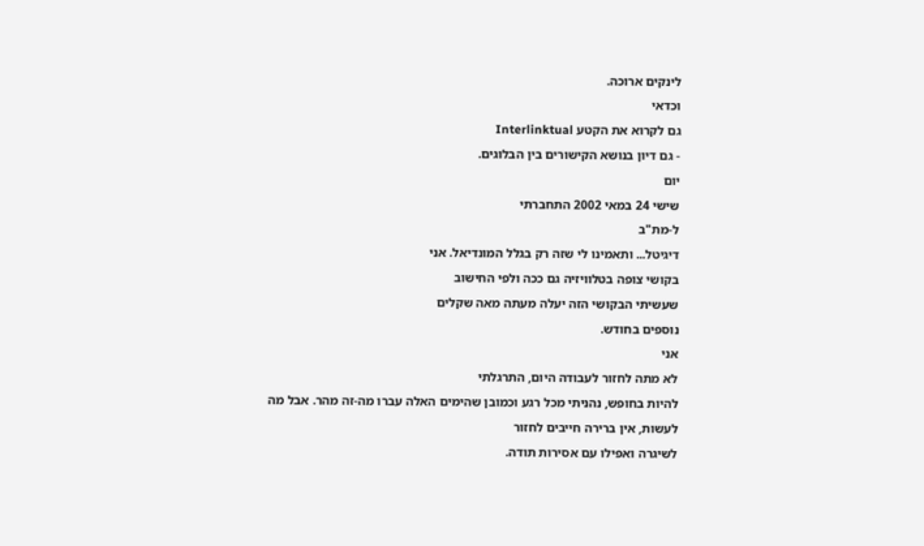לינקים ארוכה.
וכדאי
גם לקרוא את הקטע Interlinktual
- גם דיון בנושא הקישורים בין הבלוגים.
יום
שישי 24 במאי 2002 התחברתי
ל-מת"ב
דיגיטל... ותאמינו לי שזה רק בגלל המונדיאל. אני
בקושי צופה בטלוויזיה גם ככה ולפי החישוב
שעשיתי הבקושי הזה יעלה מעתה מאה שקלים
נוספים בחודש.
אני
לא מתה לחזור לעבודה היום, התרגלתי
להיות בחופש, נהניתי מכל רגע וכמובן שהימים האלה עברו מה-זה מהר. אבל מה לעשות, אין ברירה חייבים לחזור
לשיגרה ואפילו עם אסירות תודה.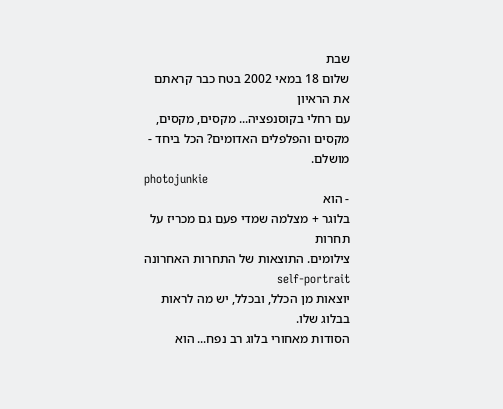שבת
שלום 18 במאי 2002 בטח כבר קראתם
את הראיון
עם רחלי בקוסנפציה... מקסים, מקסים,
מקסים והפלפלים האדומים? הכל ביחד -
מושלם.
photojunkie
- הוא
בלוגר + מצלמה שמדי פעם גם מכריז על תחרות
צילומים. התוצאות של התחרות האחרונה self-portrait
יוצאות מן הכלל, ובכלל, יש מה לראות
בבלוג שלו.
הסודות מאחורי בלוג רב נפח... הוא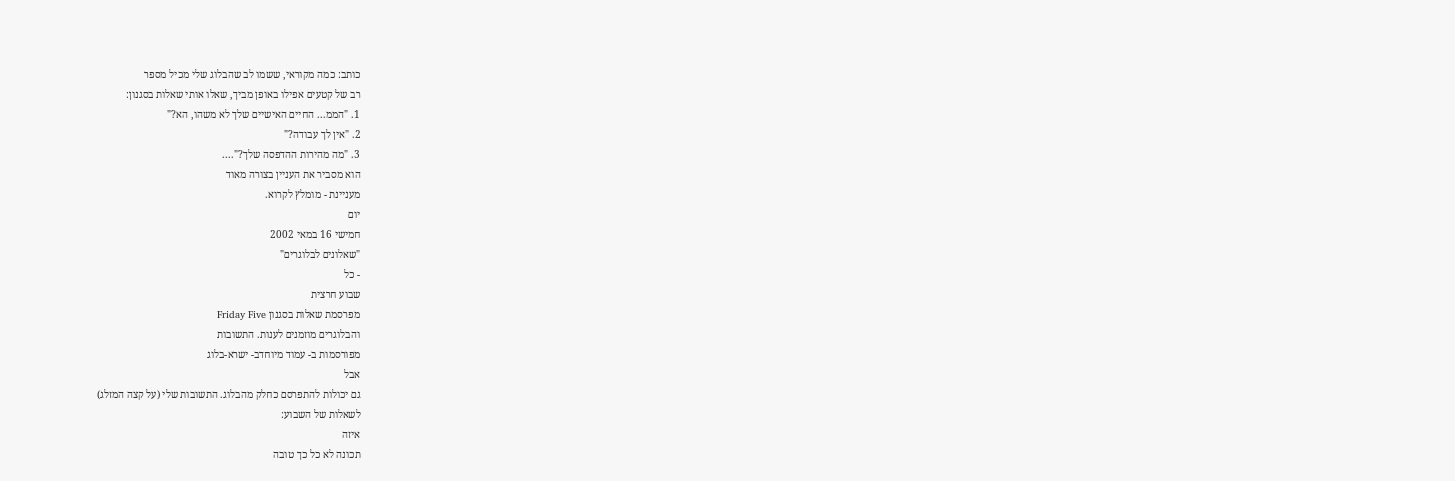כותב: כמה מקוראי, ששמו לב שהבלוג שלי מכיל מספר
רב של קטעים אפילו באופן מביך, שאלו אותי שאלות בסגנון:
1. "הממ... החיים האישיים שלך לא משהו, הא?"
2. "אין לך עבודה?"
3. "מה מהירות ההדפסה שלך?"....
הוא מסביר את העניין בצורה מאוד
מעניינת - מומלץ לקרוא.
יום
חמישי 16 במאי 2002
"שאלונים לבלוגרים"
- כל
שבוע חרצית
מפרסמת שאלות בסגנון Friday Five
והבלוגרים מוזמנים לענות. התשובות
מפורסמות ב- עמוד מיוחדב- ישרא-בלוג
אבל
גם יכולות להתפרסם כחלק מהבלוג. התשובות שלי (על קצה המזלג)
לשאלות של השבוע:
איזה
תכונה לא כל כך טובה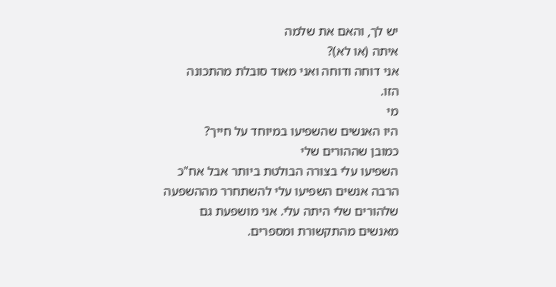יש לך, והאם את שלמה
איתה (או לא)?
אני דוחה ודוחה ואני מאוד סובלת מהתכונה
הזו.
מי
היו האנשים שהשפיעו במיוחד על חייך?
כמובן שההורים שלי
השפיעו עלי בצורה הבולטת ביותר אבל אח"כ
הרבה אנשים השפיעו עלי להשתחרר מההשפעה
שלהורים שלי היתה עלי. אני מושפעת גם
מאנשים מהתקשורת ומספרים.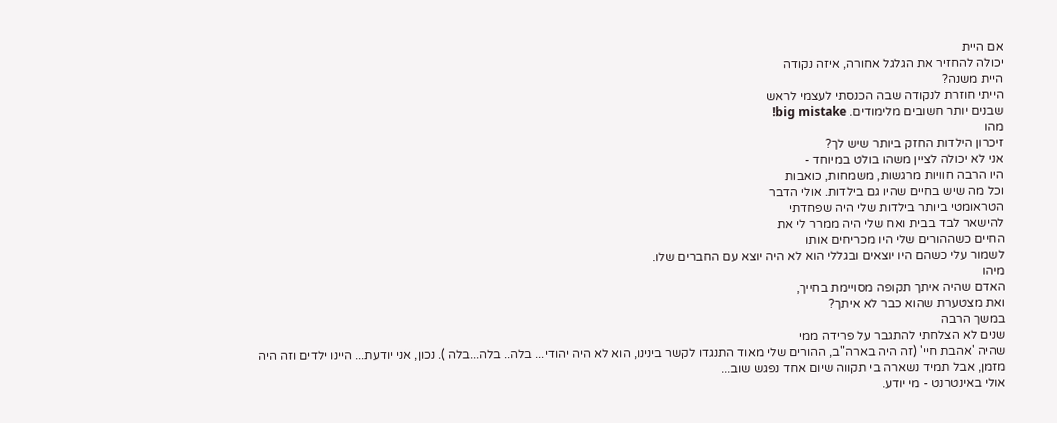אם היית
יכולה להחזיר את הגלגל אחורה, איזה נקודה
היית משנה?
הייתי חוזרת לנקודה שבה הכנסתי לעצמי לראש
שבנים יותר חשובים מלימודים. big mistake!
מהו
זיכרון הילדות החזק ביותר שיש לך?
אני לא יכולה לציין משהו בולט במיוחד -
היו הרבה חוויות מרגשות, משמחות, כואבות
וכל מה שיש בחיים שהיו גם בילדות. אולי הדבר
הטראומטי ביותר בילדות שלי היה שפחדתי
להישאר לבד בבית ואח שלי היה ממרר לי את
החיים כשההורים שלי היו מכריחים אותו
לשמור עלי כשהם היו יוצאים ובגללי הוא לא היה יוצא עם החברים שלו.
מיהו
האדם שהיה איתך תקופה מסויימת בחייך,
ואת מצטערת שהוא כבר לא איתך?
במשך הרבה
שנים לא הצלחתי להתגבר על פרידה ממי
שהיה 'אהבת חיי' (זה היה בארה"ב, ההורים שלי מאוד התנגדו לקשר בינינו, הוא לא היה יהודי... בלה.. בלה...בלה ). נכון, אני יודעת... היינו ילדים וזה היה
מזמן, אבל תמיד נשארה בי תקווה שיום אחד נפגש שוב...
אולי באינטרנט - מי יודע.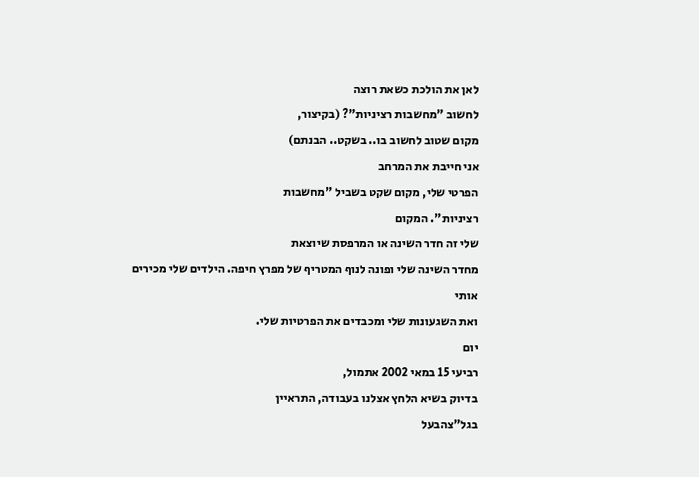לאן את הולכת כשאת רוצה
לחשוב "מחשבות רציניות"? (בקיצור,
מקום שטוב לחשוב בו.. בשקט.. הבנתם)
אני חייבת את המרחב
הפרטי שלי, מקום שקט בשביל "מחשבות
רציניות". המקום
שלי זה חדר השינה או המרפסת שיוצאת
מחדר השינה שלי ופונה לנוף המטריף של מפרץ חיפה. הילדים שלי מכירים אותי
ואת השגעונות שלי ומכבדים את הפרטיות שלי.
יום
רביעי 15 במאי 2002 אתמול,
בדיוק בשיא הלחץ אצלנו בעבודה, התראיין
בגל"צהבעל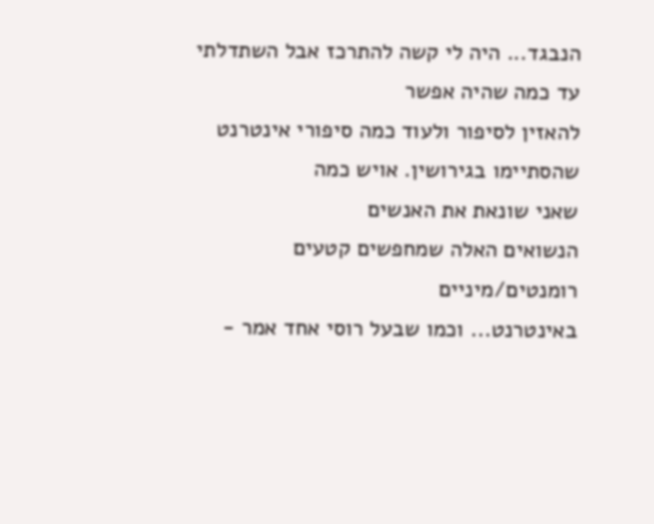הנבגד... היה לי קשה להתרכז אבל השתדלתי עד כמה שהיה אפשר
להאזין לסיפור ולעוד כמה סיפורי אינטרנט
שהסתיימו בגירושין. אויש כמה
שאני שונאת את האנשים
הנשואים האלה שמחפשים קטעים רומנטים/מיניים
באינטרנט... וכמו שבעל רוסי אחד אמר -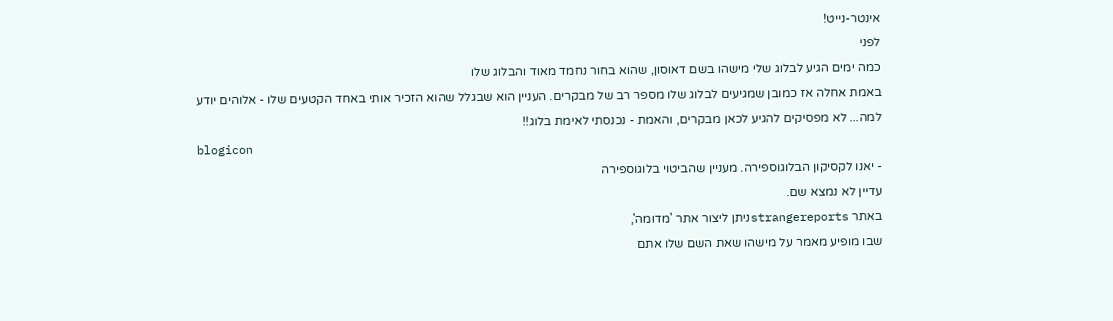אינטר-נייט!
לפני
כמה ימים הגיע לבלוג שלי מישהו בשם דאוסון, שהוא בחור נחמד מאוד והבלוג שלו
באמת אחלה אז כמובן שמגיעים לבלוג שלו מספר רב של מבקרים. העניין הוא שבגלל שהוא הזכיר אותי באחד הקטעים שלו - אלוהים יודע
למה... לא מפסיקים להגיע לכאן מבקרים, והאמת - נכנסתי לאימת בלוג!!
blogicon
- יאנו לקסיקון הבלוגוספירה. מעניין שהביטוי בלוגוספירה
עדיין לא נמצא שם.
באתר strangereportsניתן ליצור אתר 'מדומה',
שבו מופיע מאמר על מישהו שאת השם שלו אתם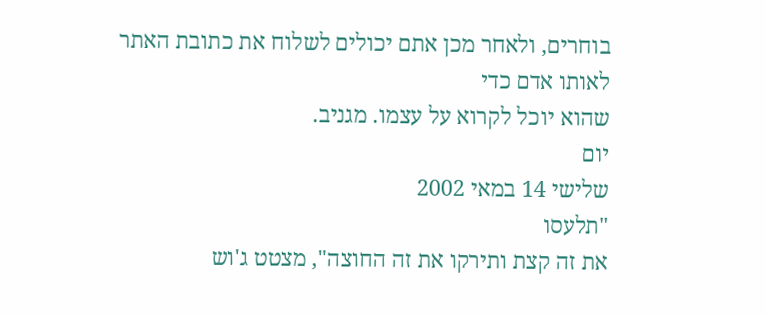בוחרים, ולאחר מכן אתם יכולים לשלוח את כתובת האתר לאותו אדם כדי
שהוא יוכל לקרוא על עצמו. מגניב.
יום
שלישי 14 במאי 2002
"תלעסו
את זה קצת ותירקו את זה החוצה", מצטט ג'וש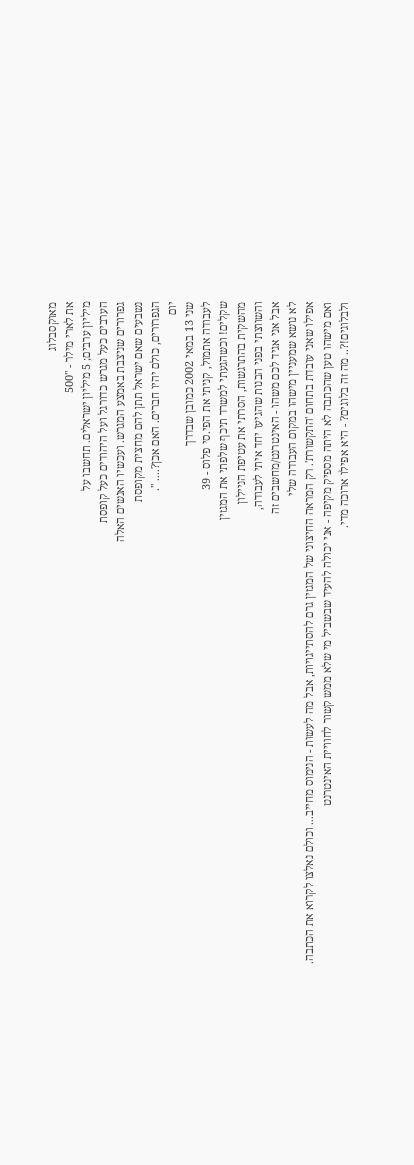מאוקסבלוג
את לארי מילר - "500
מיליון ערבים; 5 מיליון ישראלים. תחשבו על
הערבים כעל מגרש כדורגל ועל היהודים כעל קופסת
גפרורים שניצבת באמצע המגרש. ועכשיו האנשים האלה
נשבעים שאם ישראל תתן להם מחצית מקופסת
הגפרורים, כולם יהיו חברים. האם אכן?.... ".
יום
שני 13 במאי 2002 כמובן שבדרך
לעבודה אתמול, קניתי את הפי.סי פלוס - 39
שקלים! וכשהגעתי למשרד תיכף שלפתי את המגזין
מהשקית בהתרגשות, הסרתי את עטיפת הניילון
והשווצתי בפני הבנות שהגיעו יחד איתי לעבודה,
אבל אני אגיד לכם משהו - האינטרנט/מחשבים זה
לא נושא שמעניין מישהו במקום העבודה שלי
אפילו שאני עובדת בתחום 'התקשורת'. רק המראה החיצוני של המגזין גרם להסתייגויות, אבל מה לעשות - הנימוס מחייב... וכולם נאלצו לקרוא את הכתבה.
ואם מישהו טען שהכתבה לא היתה מספיק מקיפה - אני יכולה להעיד שבשביל מי שלא ממש קשור לחוויית האינטרנט
ולבלוגים!?.. מה זה בלוגים? - היא אפילו ארוכה מדי.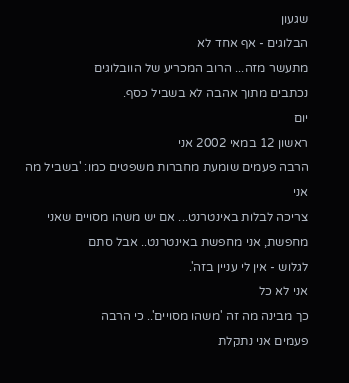שגעון
הבלוגים - אף אחד לא
מתעשר מזה... הרוב המכריע של הוובלוגים
נכתבים מתוך אהבה לא בשביל כסף.
יום
ראשון 12 במאי 2002 אני
הרבה פעמים שומעת מחברות משפטים כמו: 'בשביל מה אני
צריכה לבלות באינטרנט... אם יש משהו מסויים שאני
מחפשת, אני מחפשת באינטרנט.. אבל סתם
לגלוש - אין לי עניין בזה'.
אני לא כל
כך מבינה מה זה 'משהו מסויים'.. כי הרבה
פעמים אני נתקלת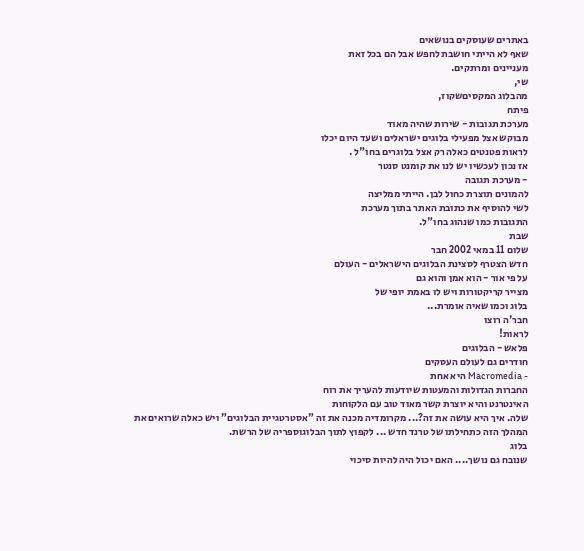באתרים שעוסקים בנושאים
שאף לא הייתי חושבת לחפש אבל הם בכל זאת
מעניינים ומרתקים.
שי,
מהבלוג המקסיםשקוז,
פיתח
מערכת תגובות - שירות שהיה מאוד
מבוקש אצל מפעילי בלוגים ישראלים ושעד היום יכלו
לראות פטנטים כאלה רק אצל בלוגרים בחו"ל .
אז נכון לעכשיו יש לנו את קומנט סנטר
- מערכת תגובה
להמונים תוצרת כחול לבן. הייתי ממליצה
לשי להוסיף את כתובת האתר בתוך מערכת
התגובות כמו שנהוג בחו"ל.
שבת
שלום 11 במאי 2002 חבר
חדש הצטרף לסצינת הבלוגים הישראלים - העולם
על פי אור - הוא אמן והוא גם
מצייר קריקטורות ויש לו באמת יופי של
בלוג וכמו שאיה אומרת...
חבר'ה רוצו
לראות!
פלאש - הבלוגים
חודרים גם לעולם העסקים
- Macromedia היא אחת
החברות הגדולות והמעטות שיודעות להעריך את רוח
האינטרנט והיא יוצרת קשר מאוד טוב עם הלקוחות
שלה. איך היא עושה את זה?... מקרומדיה מכנה את זה "אסטרטגיית הבלוגים" ויש כאלה שרואים את המהלך הזה כתחילתו של טרנד חדש ... לקפוץ לתוך הבלוגוספריה של הרשת.
בלוג
שנובח גם נושך.... האם יכול היה להיות סיכוי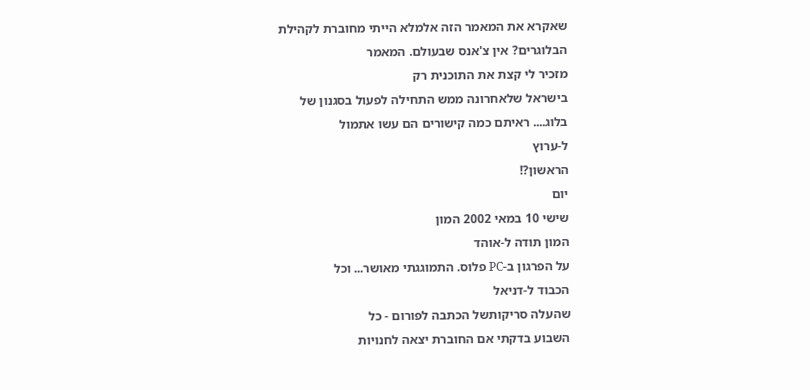שאקרא את המאמר הזה אלמלא הייתי מחוברת לקהילת
הבלוגרים? אין צ'אנס שבעולם. המאמר
מזכיר לי קצת את התוכנית רק
בישראל שלאחרונה ממש התחילה לפעול בסגנון של
בלוג.... ראיתם כמה קישורים הם עשו אתמול
ל-ערוץ
הראשון?!
יום
שישי 10 במאי 2002 המון
המון תודה ל-אוהד
על הפרגון ב-PC פלוס. התמוגגתי מאושר... וכל
הכבוד ל-דניאל
שהעלה סריקותשל הכתבה לפורום - כל
השבוע בדקתי אם החוברת יצאה לחנויות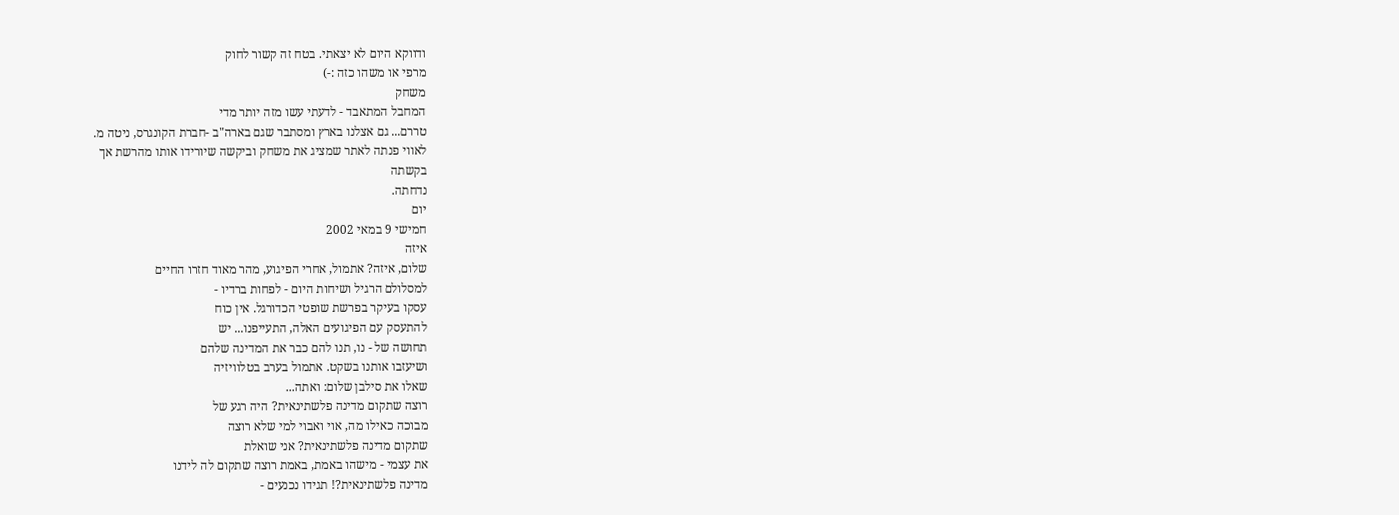ודווקא היום לא יצאתי. בטח זה קשור לחוק
מרפי או משהו כזה :-)
משחק
המחבל המתאבד - לדעתי עשו מזה יותר מדי
טררם... גם אצלנו בארץ ומסתבר שגם בארה"ב -חברת הקונגרס, ניטה מ.
לאווי פנתה לאתר שמציג את משחק וביקשה שיורידו אותו מהרשת אך
בקשתה
נדחתה.
יום
חמישי 9 במאי 2002
איזה
שלום, איזה? אתמול, אחרי הפיגוע, מהר מאוד חזרו החיים
למסלולם הרגיל ושיחות היום - לפחות ברדיו -
עסקו בעיקר בפרשת שופטי הכדורגל. אין כוח
להתעסק עם הפיגועים האלה, התעייפנו... יש
תחושה של - נו, תנו להם כבר את המדינה שלהם
ושיעזבו אותנו בשקט. אתמול בערב בטלוויזיה
שאלו את סילבן שלום: ואתה...
רוצה שתקום מדינה פלשתינאית? היה רגע של
מבוכה כאילו מה, אוי ואבוי למי שלא רוצה
שתקום מדינה פלשתינאית? אני שואלת
את עצמי - מישהו באמת, באמת רוצה שתקום לה לידנו
מדינה פלשתינאית?! תגידו נכנעים -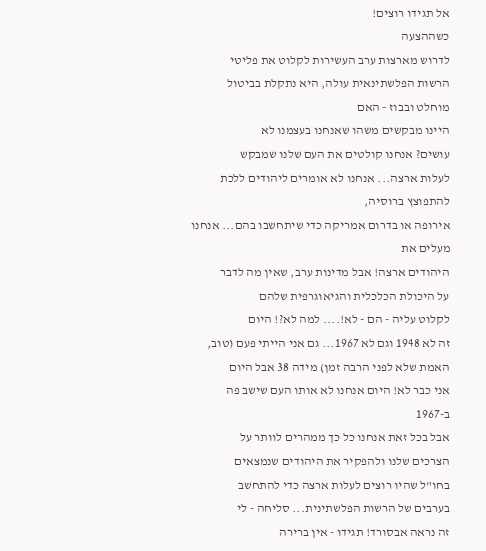אל תגידו רוצים!
כשההצעה
לדרוש מארצות ערב העשירות לקלוט את פליטי
הרשות הפלשתינאית עולה, היא נתקלת בביטול
מוחלט ובבוז - האם
היינו מבקשים משהו שאנחנו בעצמנו לא
עושים? אנחנו קולטים את העם שלנו שמבקש
לעלות ארצה... אנחנו לא אומרים ליהודים ללכת להתפוצץ ברוסיה,
אירופה או בדרום אמריקה כדי שיתחשבו בהם... אנחנו מעלים את
היהודים ארצה! אבל מדינות ערב, שאין מה לדבר
על היכולת הכלכלית והגיאוגרפית שלהם
לקלוט עליה - הם - לא!.... למה לא?! היום
זה לא 1948 וגם לא 1967... גם אני הייתי פעם (טוב,
האמת שלא לפני הרבה זמן) מידה 38 אבל היום
אני כבר לא! היום אנחנו לא אותו העם שישב פה
ב-1967
אבל בכל זאת אנחנו כל כך ממהרים לוותר על
הצרכים שלנו ולהפקיר את היהודים שנמצאים
בחו"ל שהיו רוצים לעלות ארצה כדי להתחשב
בערבים של הרשות הפלשתינית... סליחה - לי
זה נראה אבסורד! תגידו - אין ברירה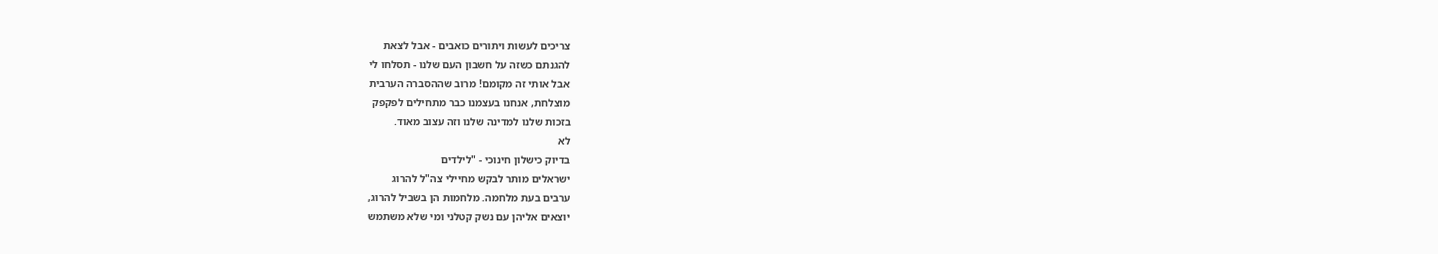צריכים לעשות ויתורים כואבים - אבל לצאת
להגנתם כשזה על חשבון העם שלנו - תסלחו לי
אבל אותי זה מקומם! מרוב שההסברה הערבית
מוצלחת, אנחנו בעצמנו כבר מתחילים לפקפק
בזכות שלנו למדינה שלנו וזה עצוב מאוד.
לא
בדיוק כישלון חינוכי - "לילדים
ישראלים מותר לבקש מחיילי צה"ל להרוג
ערבים בעת מלחמה. מלחמות הן בשביל להרוג,
יוצאים אליהן עם נשק קטלני ומי שלא משתמש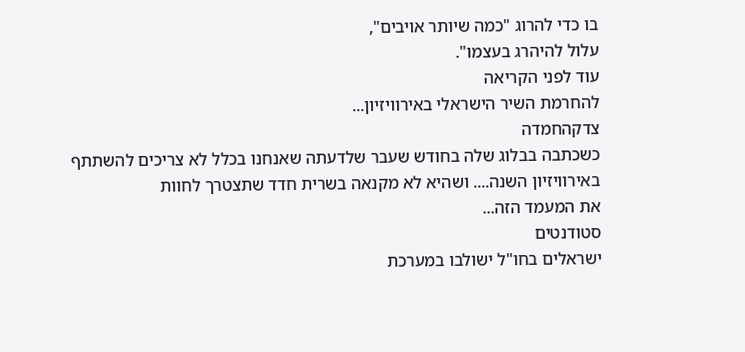בו כדי להרוג "כמה שיותר אויבים",
עלול להיהרג בעצמו".
עוד לפני הקריאה
להחרמת השיר הישראלי באירוויזיון...
צדקהחמדה
כשכתבה בבלוג שלה בחודש שעבר שלדעתה שאנחנו בכלל לא צריכים להשתתף
באירוויזיון השנה.... ושהיא לא מקנאה בשרית חדד שתצטרך לחוות
את המעמד הזה...
סטודנטים
ישראלים בחו"ל ישולבו במערכת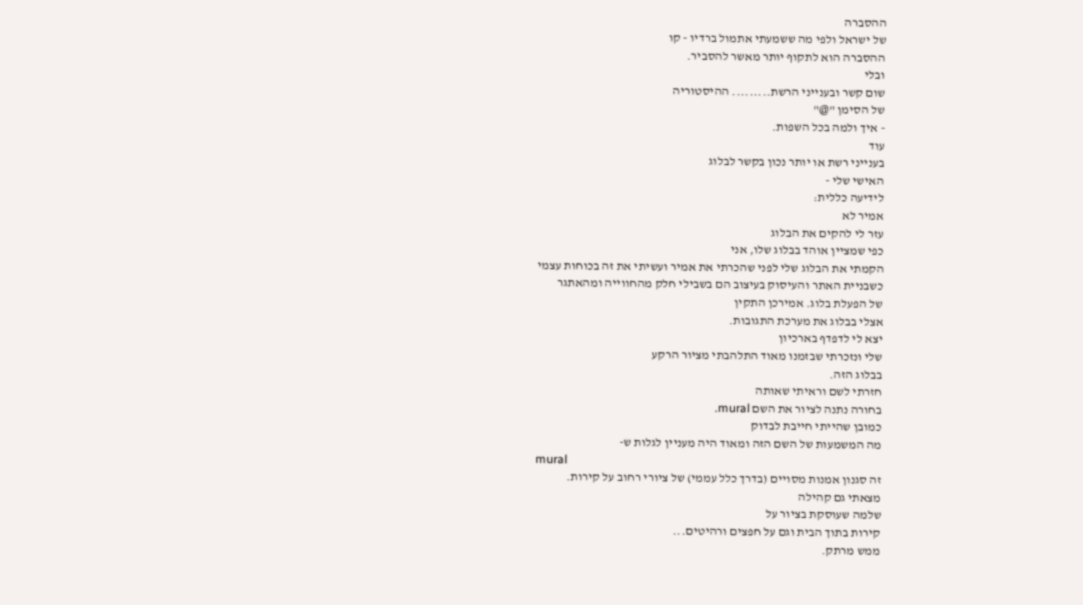ההסברה
של ישראל ולפי מה ששמעתי אתמול ברדיו - קו
ההסברה הוא לתקוף יותר מאשר להסביר.
ובלי
שום קשר ובענייני הרשת......... ההיסטוריה
של הסימן "@"
- איך ולמה בכל השפות.
עוד
בענייני רשת או יותר נכון בקשר לבלוג
האישי שלי -
לידיעה כללית:
אמיר לא
עזר לי להקים את הבלוג
כפי שמציין אוהד בבלוג שלו, אני
הקמתי את הבלוג שלי לפני שהכרתי את אמיר ועשיתי את זה בכוחות עצמי
כשבניית האתר והעיסוק בעיצוב הם בשבילי חלק מהחווייה ומהאתגר
של הפעלת בלוג. אמירכן התקין
אצלי בבלוג את מערכת התגובות.
יצא לי לדפדף בארכיון
שלי ונזכרתי שבזמנו מאוד התלהבתי מציור הרקע
בבלוג הזה.
חזרתי לשם וראיתי שאותה
בחורה נתנה לציור את השם mural.
כמובן שהייתי חייבת לבדוק
מה המשמעות של השם הזה ומאוד היה מעניין לגלות ש-
mural
זה סגנון אמנות מסויים (בדרך כלל עממי) של ציורי רחוב על קירות.
מצאתי גם קהילה
שלמה שעוסקת בציור על
קירות בתוך הבית וגם על חפצים ורהיטים...
ממש מרתק.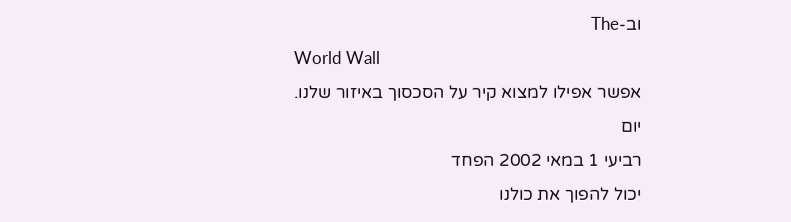וב-The
World Wall
אפשר אפילו למצוא קיר על הסכסוך באיזור שלנו.
יום
רביעי 1 במאי 2002 הפחד
יכול להפוך את כולנו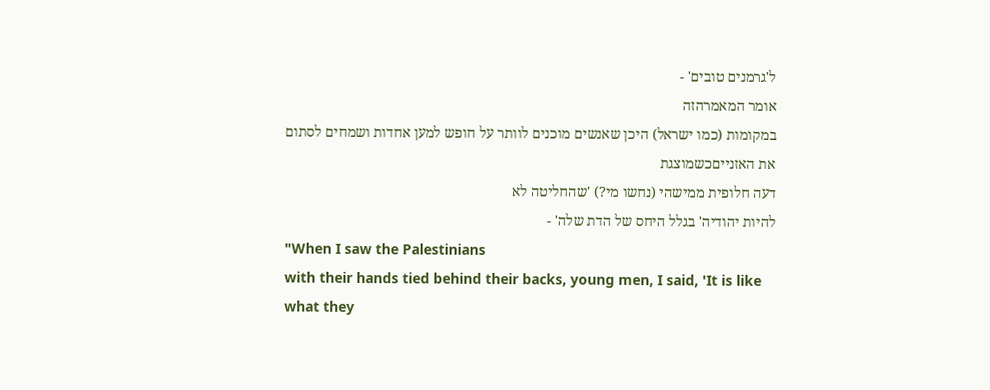ל'גרמנים טובים' -
אומר המאמרהזה
במקומות (כמו ישראל) היכן שאנשים מוכנים לוותר על חופש למען אחדות ושמחים לסתום
את האזנייםכשמוצגת
דעה חלופית ממישהי (נחשו מי?) 'שהחליטה לא
להיות יהודיה' בגלל היחס של הדת שלה' -
"When I saw the Palestinians
with their hands tied behind their backs, young men, I said, 'It is like
what they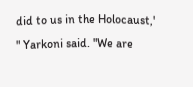did to us in the Holocaust,' " Yarkoni said. "We are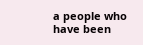a people who have been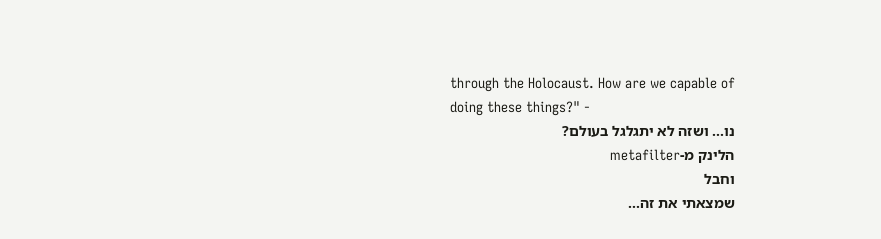through the Holocaust. How are we capable of
doing these things?" -
נו... ושזה לא יתגלגל בעולם?
הלינק מ-metafilter
וחבל
שמצאתי את זה...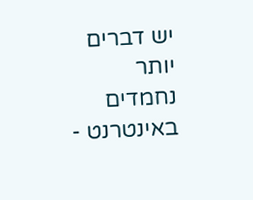יש דברים יותר נחמדים
באינטרנט -